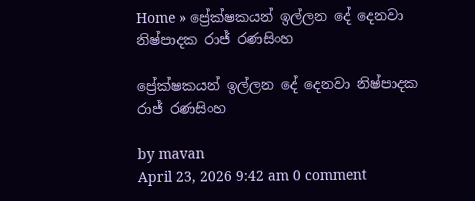Home » ප්‍රේක්ෂකයන් ඉල්ලන දේ දෙනවා නිෂ්පාදක රාජ් රණසිංහ

ප්‍රේක්ෂකයන් ඉල්ලන දේ දෙනවා නිෂ්පාදක රාජ් රණසිංහ

by mavan
April 23, 2026 9:42 am 0 comment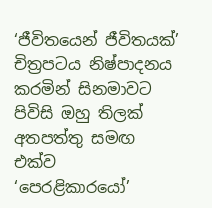‘ජීවිතයෙන් ජීවිතයක්’ චිත්‍රපටය නිෂ්පාදනය කරමින් සිනමාවට පිවිසි ඔහු තිලක් අතපත්තු සමඟ එක්ව ‘පෙරළිකාරයෝ’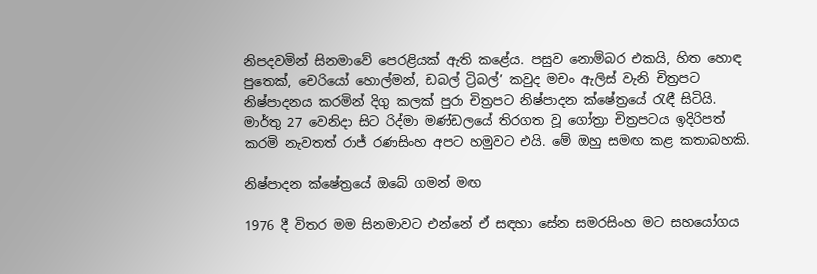නිපදවමින් සිනමාවේ පෙරළියක් ඇති කළේය. පසුව නොම්බර එකයි, හිත හොඳ පුතෙක්, චෙරියෝ හොල්මන්, ඩබල් ට්‍රිබල්’ කවුද මචං ඇලිස් වැනි චිත්‍රපට නිෂ්පාදනය කරමින් දිගු කලක් පුරා චිත්‍රපට නිෂ්පාදන ක්ෂේත්‍රයේ රැඳී සිටියි. මාර්තු 27 වෙනිදා සිට රිද්මා මණ්ඩලයේ තිරගත වූ ගෝත්‍රා චිත්‍රපටය ඉදිරිපත් කරමි නැවතත් රාජ් රණසිංහ අපට හමුවට එයි. මේ ඔහු සමඟ කළ කතාබහකි.

නිෂ්පාදන ක්ෂේත්‍රයේ ඔබේ ගමන් මඟ

1976 දී විතර මම සිනමාවට එන්නේ ඒ සඳහා සේන සමරසිංහ මට සහයෝගය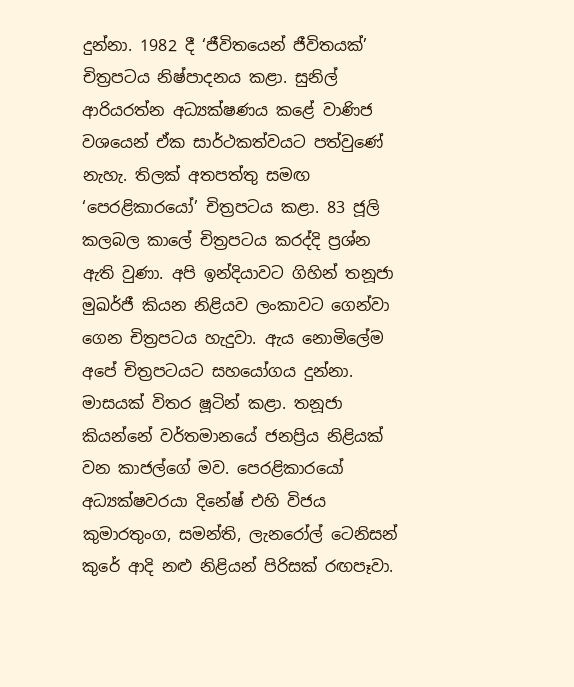දුන්නා. 1982 දී ‘ජීවිතයෙන් ජීවිතයක්’ චිත්‍රපටය නිෂ්පාදනය කළා. සුනිල් ආරියරත්න අධ්‍යක්ෂණය කළේ වාණිජ වශයෙන් ඒක සාර්ථකත්වයට පත්වුණේ නැහැ. තිලක් අතපත්තු සමඟ ‘පෙරළිකාරයෝ’ චිත්‍රපටය කළා. 83 ජූලි කලබල කාලේ චිත්‍රපටය කරද්දි ප්‍රශ්න ඇති වුණා. අපි ඉන්දියාවට ගිහින් තනූජා මුඛර්ජී කියන නිළියව ලංකාවට ගෙන්වා ගෙන චිත්‍රපටය හැදුවා. ඇය නොමිලේම අපේ චිත්‍රපටයට සහයෝගය දුන්නා. මාසයක් විතර ෂූටින් කළා. තනූජා කියන්නේ වර්තමානයේ ජනප්‍රිය නිළියක් වන කාජල්ගේ මව. පෙරළිකාරයෝ අධ්‍යක්ෂවරයා දිනේෂ් එහි විජය කුමාරතුංග, සමන්ති, ලැනරෝල් ටෙනිසන් කුරේ ආදි නළු නිළියන් පිරිසක් රඟපෑවා.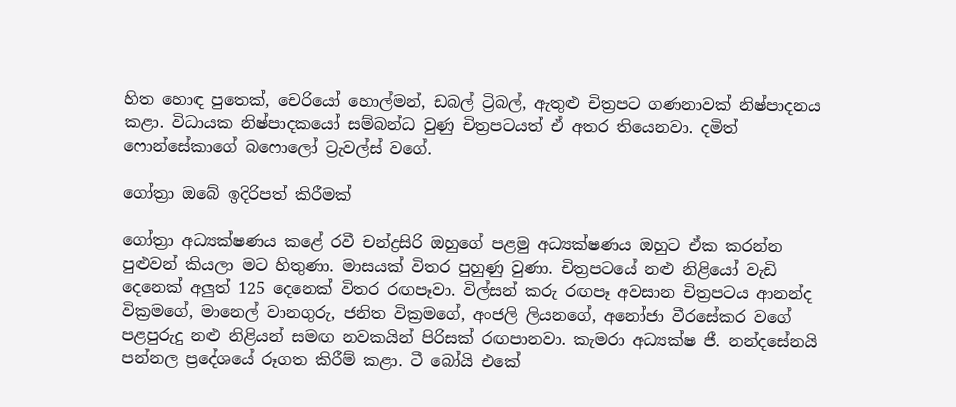හිත හොඳ පුතෙක්, චෙරියෝ හොල්මන්, ඩබල් ට්‍රිබල්, ඇතුළු චිත්‍රපට ගණනාවක් නිෂ්පාදනය කළා. විධායක නිෂ්පාදකයෝ සම්බන්ධ වුණු චිත්‍රපටයත් ඒ අතර තියෙනවා. දමිත් ෆොන්සේකාගේ බෆොලෝ ට්‍රැවල්ස් වගේ.

ගෝත්‍රා ඔබේ ඉදිරිපත් කිරීමක්

ගෝත්‍රා අධ්‍යක්ෂණය කළේ රවී චන්ද්‍රසිරි ඔහුගේ පළමු අධ්‍යක්ෂණය ඔහුට ඒක කරන්න පුළුවන් කියලා මට හිතුණා. මාසයක් විතර පුහුණු වුණා. චිත්‍රපටයේ නළු නිළියෝ වැඩි දෙනෙක් අලුත් 125 දෙනෙක් විතර රඟපෑවා. විල්සන් කරු රඟපෑ අවසාන චිත්‍රපටය ආනන්ද වික්‍රමගේ, මානෙල් වානගුරු, ජනිත වික්‍රමගේ, අංජලි ලියනගේ, අනෝජා වීරසේකර වගේ පළපුරුදු නළු නිළියන් සමඟ නවකයින් පිරිසක් රඟපානවා. කැමරා අධ්‍යක්ෂ ජී. නන්දසේනයි පන්නල ප්‍රදේශයේ රූගත කිරීම් කළා. ටී බෝයි එකේ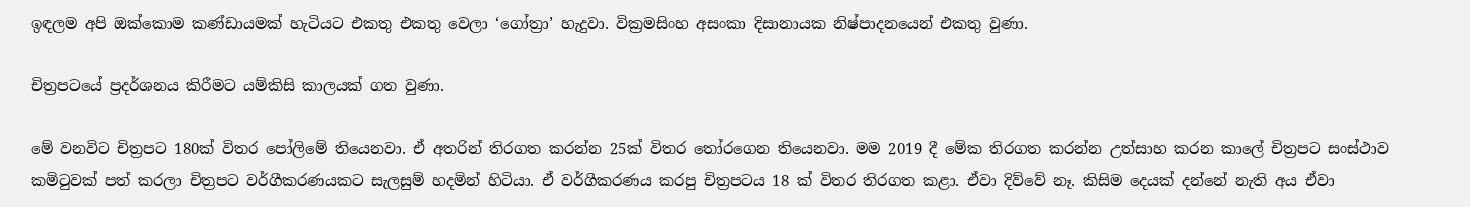ඉඳලම අපි ඔක්කොම කණ්ඩායමක් හැටියට එකතු එකතු වෙලා ‘ගෝත්‍රා’ හැදුවා. වික්‍රමසිංහ අසංකා දිසානායක නිෂ්පාදනයෙන් එකතු වුණා.

චිත්‍රපටයේ ප්‍රදර්ශනය කිරීමට යම්කිසි කාලයක් ගත වුණා.

මේ වනවිට චිත්‍රපට 180ක් විතර පෝලිමේ තියෙනවා. ඒ අතරින් තිරගත කරන්න 25ක් විතර තෝරගෙන තියෙනවා. මම 2019 දී මේක තිරගත කරන්න උත්සාහ කරන කාලේ චිත්‍රපට සංස්ථාව කමිටුවක් පත් කරලා චිත්‍රපට වර්ගීකරණයකට සැලසුම් හදමින් හිටියා. ඒ වර්ගීකරණය කරපු චිත්‍රපටය 18 ක් විතර තිරගත කළා. ඒවා දිව්වේ නෑ. කිසිම දෙයක් දන්නේ නැති අය ඒවා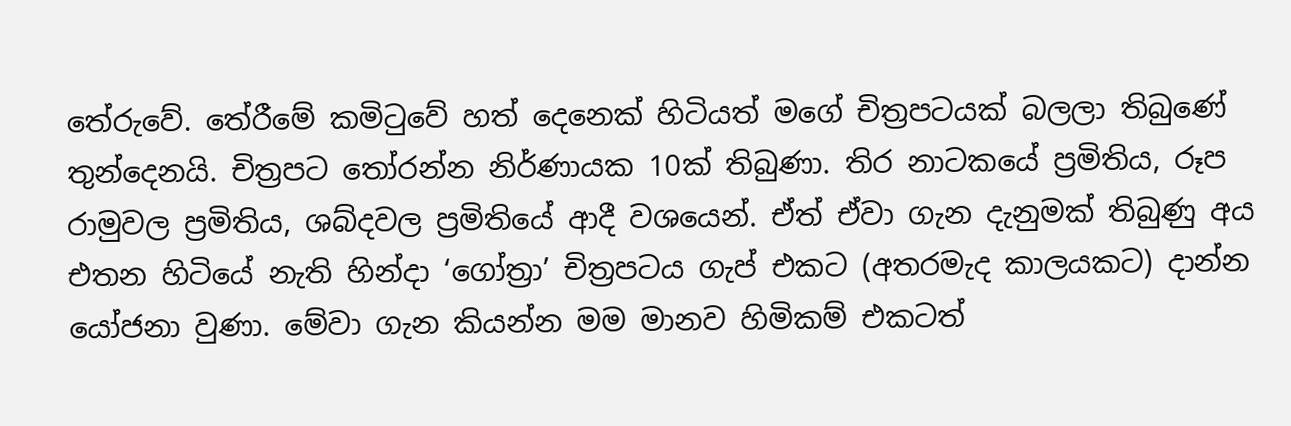තේරුවේ. තේරීමේ කමිටුවේ හත් දෙනෙක් හිටියත් මගේ චිත්‍රපටයක් බලලා තිබුණේ තුන්දෙනයි. චිත්‍රපට තෝරන්න නිර්ණායක 10ක් තිබුණා. තිර නාටකයේ ප්‍රමිතිය, රූප රාමුවල ප්‍රමිතිය, ශබ්දවල ප්‍රමිතියේ ආදී වශයෙන්. ඒත් ඒවා ගැන දැනුමක් තිබුණු අය එතන හිටියේ නැති හින්දා ‘ගෝත්‍රා’ චිත්‍රපටය ගැප් එකට (අතරමැද කාලයකට) දාන්න යෝජනා වුණා. මේවා ගැන කියන්න මම මානව හිමිකම් එකටත්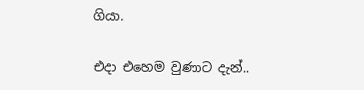ගියා.

එදා එහෙම වුණාට දැන්..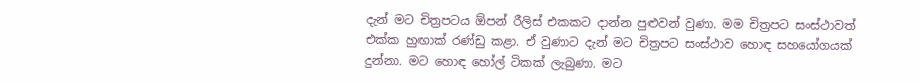දැන් මට චිත්‍රපටය ඕපන් රීලිස් එකකට දාන්න පුළුවන් වුණා. මම චිත්‍රපට සංස්ථාවත් එක්ක හුඟාක් රණ්ඩු කළා. ඒ වුණාට දැන් මට චිත්‍රපට සංස්ථාව හොඳ සහයෝගයක් දුන්නා. මට හොඳ හෝල් ටිකක් ලැබුණා. මට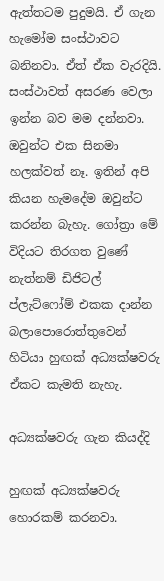ඇත්තටම පුදුමයි. ඒ ගැන හැමෝම සංස්ථාවට බනිනවා. ඒත් ඒක වැරදියි. සංස්ථාවත් අසරණ වෙලා ඉන්න බව මම දන්නවා. ඔවුන්ට එක සිනමා හලක්වත් නෑ. ඉතින් අපි කියන හැමදේම ඔවුන්ට කරන්න බැහැ. ගෝත්‍රා මේ විදියට තිරගත වුණේ නැත්නම් ඩිජිටල් ප්ලැට්ෆෝම් එකක දාන්න බලාපොරොත්තුවෙන් හිටියා හුඟක් අධ්‍යක්ෂවරු ඒකට කැමති නැහැ.

අධ්‍යක්ෂවරු ගැන කියද්දි

හුඟක් අධ්‍යක්ෂවරු හොරකම් කරනවා.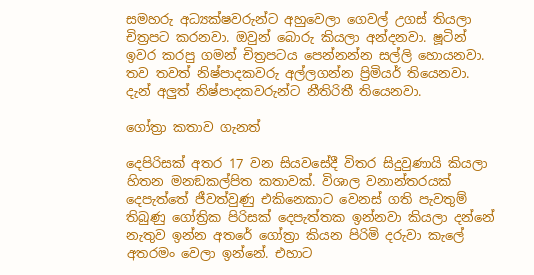සමහරු අධ්‍යක්ෂවරුන්ට අහුවෙලා ගෙවල් උගස් තියලා චිත්‍රපට කරනවා. ඔවුන් බොරු කියලා අන්දනවා. ෂූටින් ඉවර කරපු ගමන් චිත්‍රපටය පෙන්නන්න සල්ලි හොයනවා. තව තවත් නිෂ්පාදකවරු අල්ලගන්න ප්‍රිමියර් තියෙනවා. දැන් අලුත් නිෂ්පාදකවරුන්ට නීතිරිතී තියෙනවා.

ගෝත්‍රා කතාව ගැනත්

දෙපිරිසක් අතර 17 වන සියවසේදී විතර සිදුවුණායි කියලා හිතන මනඞකල්පිත කතාවක්. විශාල වනාන්තරයක් දෙපැත්තේ ජීවත්වුණු එකිනෙකාට වෙනස් ගති පැවතුම් තිබුණු ගෝත්‍රික පිරිසක් දෙපැත්තක ඉන්නවා කියලා දන්නේ නැතුව ඉන්න අතරේ ගෝත්‍රා කියන පිරිමි දරුවා කැලේ අතරමං වෙලා ඉන්නේ. එහාට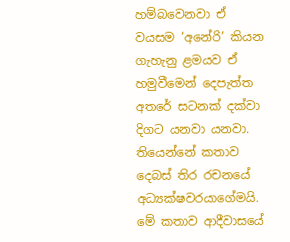හම්බවෙනවා ඒ වයසම ‘අනේරි’ කියන ගැහැනු ළමයව ඒ හමුවීමෙන් දෙපැත්ත අතරේ සටනක් දක්වා දිගට යනවා යනවා. තියෙන්නේ කතාව දෙබස් තිර රචනයේ අධ්‍යක්ෂවරයාගේමයි. මේ කතාව ආදීවාසයේ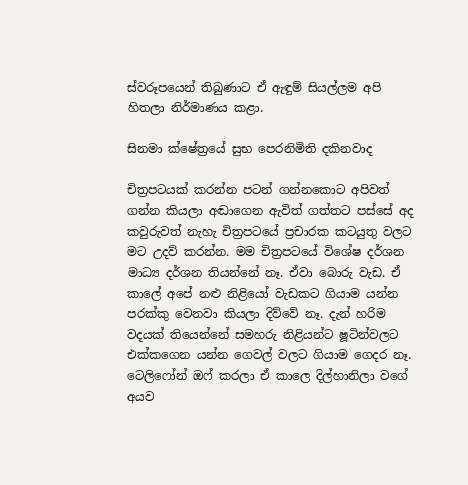ස්වරූපයෙන් තිබුණාට ඒ ඇඳුම් සියල්ලම අපි හිතලා නිර්මාණය කළා.

සිනමා ක්ෂේත්‍රයේ සුභ පෙරනිමිති දකිනවාද

චිත්‍රපටයක් කරන්න පටන් ගන්නකොට අපිවත් ගන්න කියලා අඬාගෙන ඇවිත් ගත්තට පස්සේ අද කවුරුවත් නැහැ චිත්‍රපටයේ ප්‍රචාරක කටයුතු වලට මට උදව් කරන්න. මම චිත්‍රපටයේ විශේෂ දර්ශන මාධ්‍ය දර්ශන තියන්නේ නෑ. ඒවා බොරු වැඩ. ඒ කාලේ අපේ නළු නිළියෝ වැඩකට ගියාම යන්න පරක්කු වෙනවා කියලා දිව්වේ නෑ. දැන් හරිම වදයක් තියෙන්නේ සමහරු නිළියන්ට ෂූටින්වලට එක්කගෙන යන්න ගෙවල් වලට ගියාම ගෙදර නෑ. ටෙලිෆෝන් ඔෆ් කරලා ඒ කාලෙ දිල්හානිලා වගේ අයව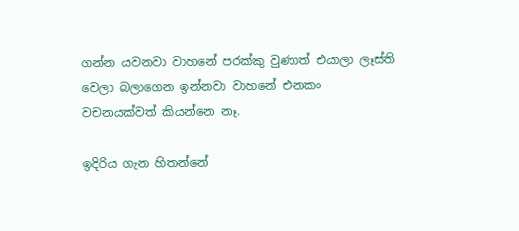ගන්න යවනවා වාහනේ පරක්කු වුණාත් එයාලා ලෑස්ති වෙලා බලාගෙන ඉන්නවා වාහනේ එනකං වචනයක්වත් කියන්නෙ නෑ.

ඉදිරිය ගැන හිතන්නේ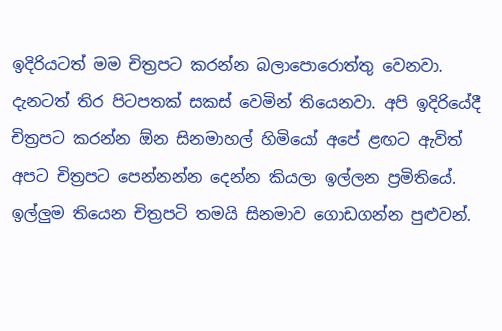ඉදිරියටත් මම චිත්‍රපට කරන්න බලාපොරොත්තු වෙනවා. දැනටත් තිර පිටපතක් සකස් වෙමින් තියෙනවා. අපි ඉදිරියේදී චිත්‍රපට කරන්න ඕන සිනමාහල් හිමියෝ අපේ ළඟට ඇවිත් අපට චිත්‍රපට පෙන්නන්න දෙන්න කියලා ඉල්ලන ප්‍රමිතියේ. ඉල්ලුම තියෙන චිත්‍රපටි තමයි සිනමාව ගොඩගන්න පුළුවන්.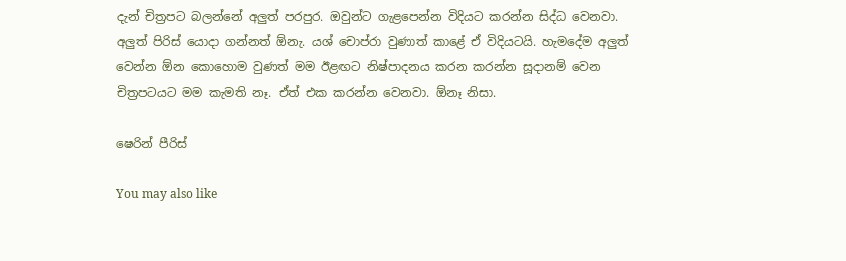දැන් චිත්‍රපට බලන්නේ අලුත් පරපුර. ඔවුන්ට ගැළපෙන්න විදියට කරන්න සිද්ධ වෙනවා. අලුත් පිරිස් යොදා ගන්නත් ඕනැ. යශ් චොප්රා වුණාත් කාළේ ඒ විදියටයි. හැමදේම අලුත් වෙන්න ඕන කොහොම වුණත් මම ඊළඟට නිෂ්පාදනය කරන කරන්න සූදානම් වෙන චිත්‍රපටයට මම කැමති නෑ. ඒත් එක කරන්න වෙනවා. ඕනෑ නිසා.

ෂෙරින් පීරිස්

You may also like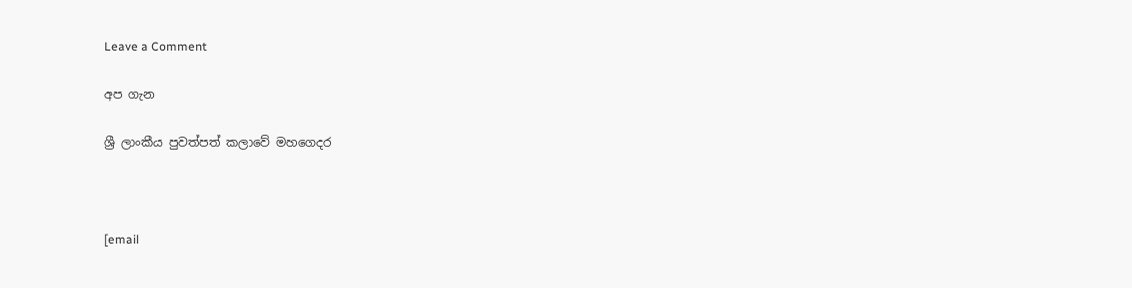Leave a Comment

අප ගැන

ශ්‍රී ලාංකීය පුවත්පත් කලාවේ මහගෙදර



[email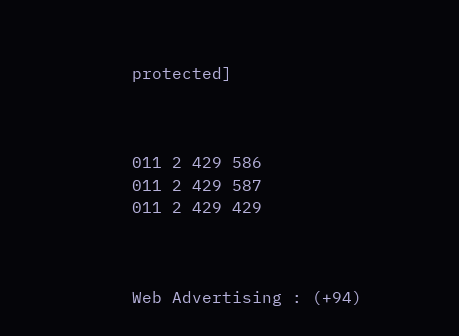protected]



011 2 429 586
011 2 429 587
011 2 429 429



Web Advertising : (+94)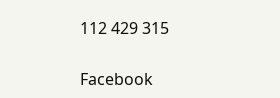112 429 315

Facebook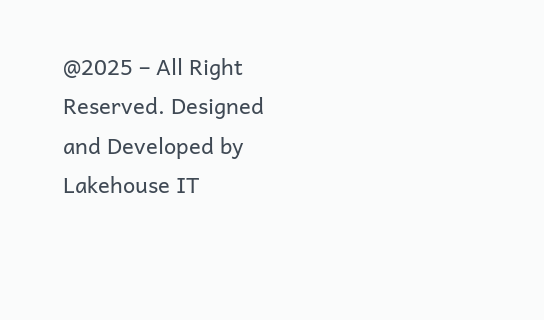@2025 – All Right Reserved. Designed and Developed by Lakehouse IT